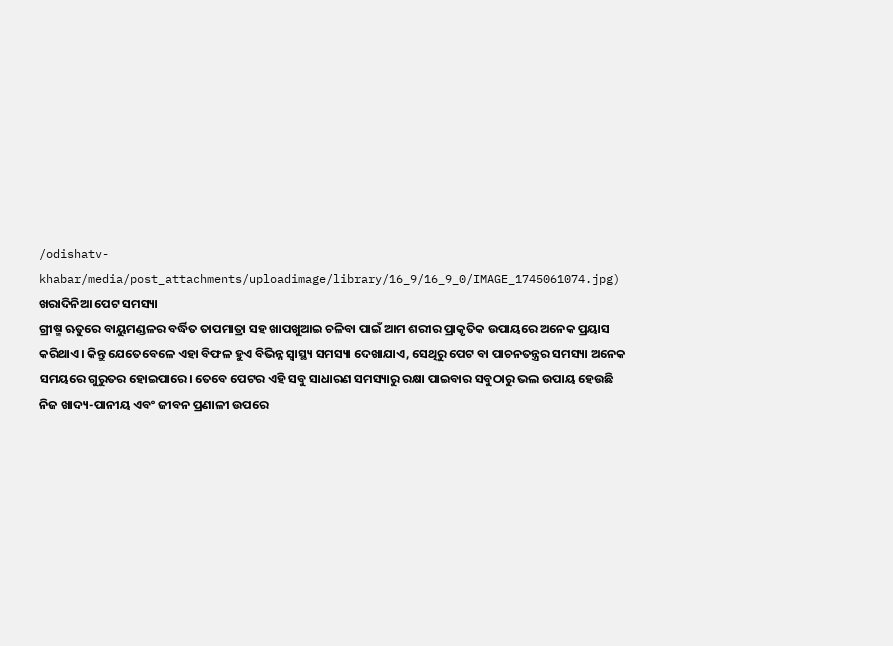/odishatv-khabar/media/post_attachments/uploadimage/library/16_9/16_9_0/IMAGE_1745061074.jpg)
ଖରାଦିନିଆ ପେଟ ସମସ୍ୟା
ଗ୍ରୀଷ୍ମ ଋତୁରେ ବାୟୁମଣ୍ଡଳର ବର୍ଦ୍ଧିତ ତାପମାତ୍ରା ସହ ଖାପଖୁଆଇ ଚଳିବା ପାଇଁ ଆମ ଶରୀର ପ୍ରାକୃତିକ ଉପାୟରେ ଅନେକ ପ୍ରୟାସ କରିଥାଏ। କିନ୍ତୁ ଯେତେବେଳେ ଏହା ବିଫଳ ହୁଏ ବିଭିନ୍ନ ସ୍ବାସ୍ଥ୍ୟ ସମସ୍ୟା ଦେଖାଯାଏ, ସେଥିରୁ ପେଟ ବା ପାଚନତନ୍ତ୍ରର ସମସ୍ୟା ଅନେକ ସମୟରେ ଗୁରୁତର ହୋଇପାରେ। ତେବେ ପେଟର ଏହି ସବୁ ସାଧାରଣ ସମସ୍ୟାରୁ ରକ୍ଷା ପାଇବାର ସବୁଠାରୁ ଭଲ ଉପାୟ ହେଉଛି ନିଜ ଖାଦ୍ୟ-ପାନୀୟ ଏବଂ ଜୀବନ ପ୍ରଣାଳୀ ଉପରେ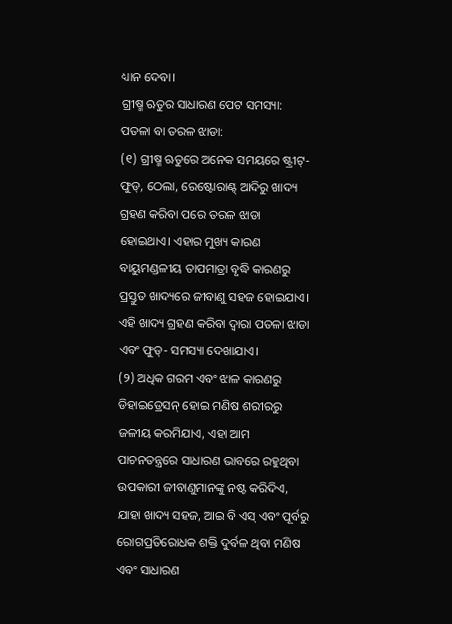ଧ୍ୟାନ ଦେବା।
ଗ୍ରୀଷ୍ମ ଋତୁର ସାଧାରଣ ପେଟ ସମସ୍ୟା:
ପତଳା ବା ତରଳ ଝାଡା:
(୧) ଗ୍ରୀଷ୍ମ ଋତୁରେ ଅନେକ ସମୟରେ ଷ୍ଟ୍ରୀଟ୍-ଫୁଡ୍, ଠେଲା, ରେଷ୍ଟୋରାଣ୍ଟ୍ ଆଦିରୁ ଖାଦ୍ୟ ଗ୍ରହଣ କରିବା ପରେ ତରଳ ଝାଡା ହୋଇଥାଏ। ଏହାର ମୁଖ୍ୟ କାରଣ ବାୟୁମଣ୍ଡଳୀୟ ତାପମାତ୍ରା ବୃଦ୍ଧି କାରଣରୁ ପ୍ରସ୍ତୁତ ଖାଦ୍ୟରେ ଜୀବାଣୁ ସହଜ ହୋଇଯାଏ। ଏହି ଖାଦ୍ୟ ଗ୍ରହଣ କରିବା ଦ୍ବାରା ପତଳା ଝାଡା ଏବଂ ଫୁଡ୍- ସମସ୍ୟା ଦେଖାଯାଏ।
(୨) ଅଧିକ ଗରମ ଏବଂ ଝାଳ କାରଣରୁ ଡିହାଇଡ୍ରେସନ୍ ହୋଇ ମଣିଷ ଶରୀରରୁ ଜଳୀୟ କରମିଯାଏ, ଏହା ଆମ ପାଚନତନ୍ତ୍ରରେ ସାଧାରଣ ଭାବରେ ରହୁଥିବା ଉପକାରୀ ଜୀବାଣୁମାନଙ୍କୁ ନଷ୍ଟ କରିଦିଏ, ଯାହା ଖାଦ୍ୟ ସହଜ, ଆଇ ବି ଏସ୍ ଏବଂ ପୂର୍ବରୁ ରୋଗପ୍ରତିରୋଧକ ଶକ୍ତି ଦୁର୍ବଳ ଥିବା ମଣିଷ ଏବଂ ସାଧାରଣ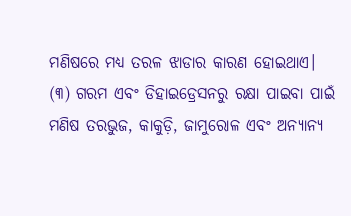ମଣିଷରେ ମଧ୍ୟ ତରଳ ଝାଡାର କାରଣ ହୋଇଥାଏ।
(୩) ଗରମ ଏବଂ ଡିହାଇଡ୍ରେସନରୁ ରକ୍ଷା ପାଇବା ପାଇଁ ମଣିଷ ତରଭୁଜ, କାକୁଡ଼ି, ଜାମୁରୋଳ ଏବଂ ଅନ୍ୟାନ୍ୟ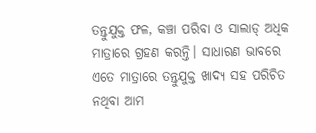ତନ୍ତୁଯୁକ୍ତ ଫଳ, କଞ୍ଚା ପରିବା ଓ ସାଲାଡ୍ ଅଧିକ ମାତ୍ରାରେ ଗ୍ରହଣ କରନ୍ତି। ସାଧାରଣ ଭାବରେ ଏତେ ମାତ୍ରାରେ ତନ୍ତୁଯୁକ୍ତ ଖାଦ୍ୟ ସହ ପରିଚିତ ନଥିବା ଆମ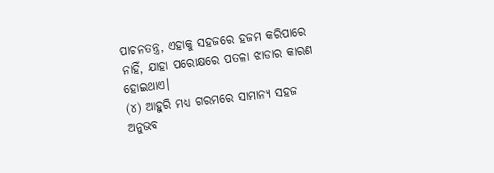ପାଚନତନ୍ତ୍ର, ଏହାକୁ ସହଜରେ ହଜମ କରିପାରେ ନାହିଁ, ଯାହା ପରୋକ୍ଷରେ ପତଳା ଝାଡାର କାରଣ ହୋଇଥାଏ।
(୪) ଆହୁରି ମଧ୍ୟ ଗରମରେ ସାମାନ୍ୟ ସହଜ ଅନୁଭବ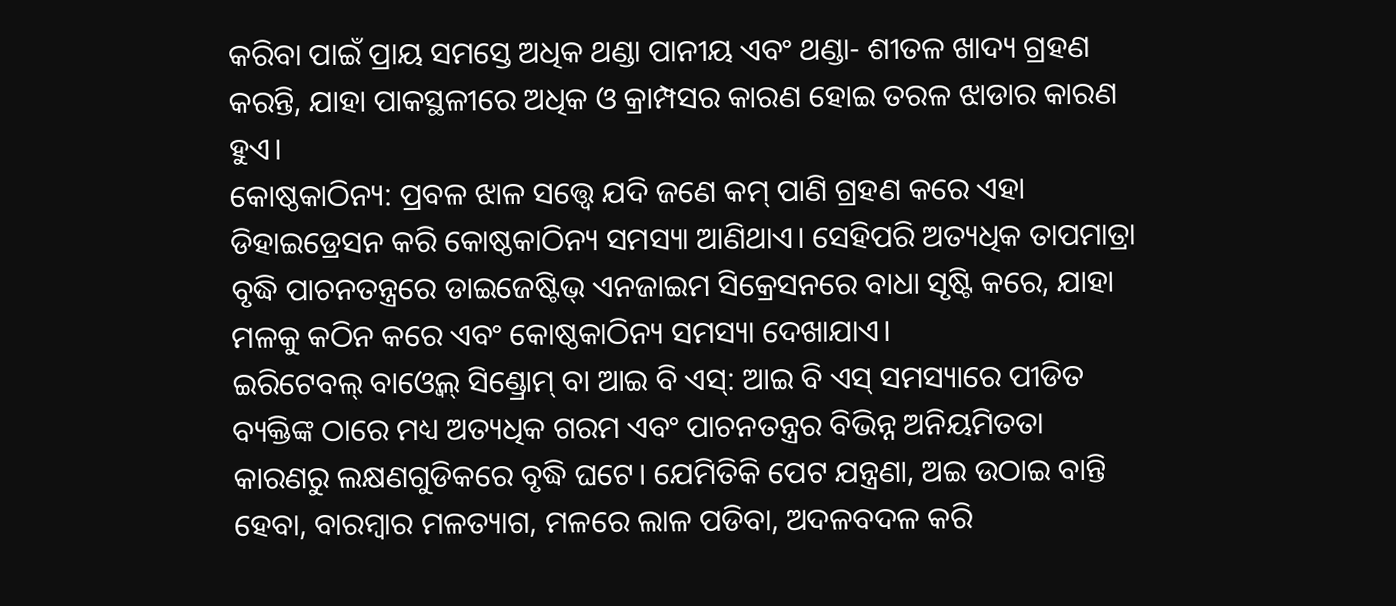କରିବା ପାଇଁ ପ୍ରାୟ ସମସ୍ତେ ଅଧିକ ଥଣ୍ଡା ପାନୀୟ ଏବଂ ଥଣ୍ଡା- ଶୀତଳ ଖାଦ୍ୟ ଗ୍ରହଣ କରନ୍ତି, ଯାହା ପାକସ୍ଥଳୀରେ ଅଧିକ ଓ କ୍ରାମ୍ପସର କାରଣ ହୋଇ ତରଳ ଝାଡାର କାରଣ ହୁଏ।
କୋଷ୍ଠକାଠିନ୍ୟ: ପ୍ରବଳ ଝାଳ ସତ୍ତ୍ୱେ ଯଦି ଜଣେ କମ୍ ପାଣି ଗ୍ରହଣ କରେ ଏହା ଡିହାଇଡ୍ରେସନ କରି କୋଷ୍ଠକାଠିନ୍ୟ ସମସ୍ୟା ଆଣିଥାଏ। ସେହିପରି ଅତ୍ୟଧିକ ତାପମାତ୍ରା ବୃଦ୍ଧି ପାଚନତନ୍ତ୍ରରେ ଡାଇଜେଷ୍ଟିଭ୍ ଏନଜାଇମ ସିକ୍ରେସନରେ ବାଧା ସୃଷ୍ଟି କରେ, ଯାହା ମଳକୁ କଠିନ କରେ ଏବଂ କୋଷ୍ଠକାଠିନ୍ୟ ସମସ୍ୟା ଦେଖାଯାଏ।
ଇରିଟେବଲ୍ ବାଓ୍ବେଲ୍ ସିଣ୍ଡ୍ରୋମ୍ ବା ଆଇ ବି ଏସ୍: ଆଇ ବି ଏସ୍ ସମସ୍ୟାରେ ପୀଡିତ ବ୍ୟକ୍ତିଙ୍କ ଠାରେ ମଧ୍ୟ ଅତ୍ୟଧିକ ଗରମ ଏବଂ ପାଚନତନ୍ତ୍ରର ବିଭିନ୍ନ ଅନିୟମିତତା କାରଣରୁ ଲକ୍ଷଣଗୁଡିକରେ ବୃଦ୍ଧି ଘଟେ। ଯେମିତିକି ପେଟ ଯନ୍ତ୍ରଣା, ଅଇ ଉଠାଇ ବାନ୍ତି ହେବା, ବାରମ୍ବାର ମଳତ୍ୟାଗ, ମଳରେ ଲାଳ ପଡିବା, ଅଦଳବଦଳ କରି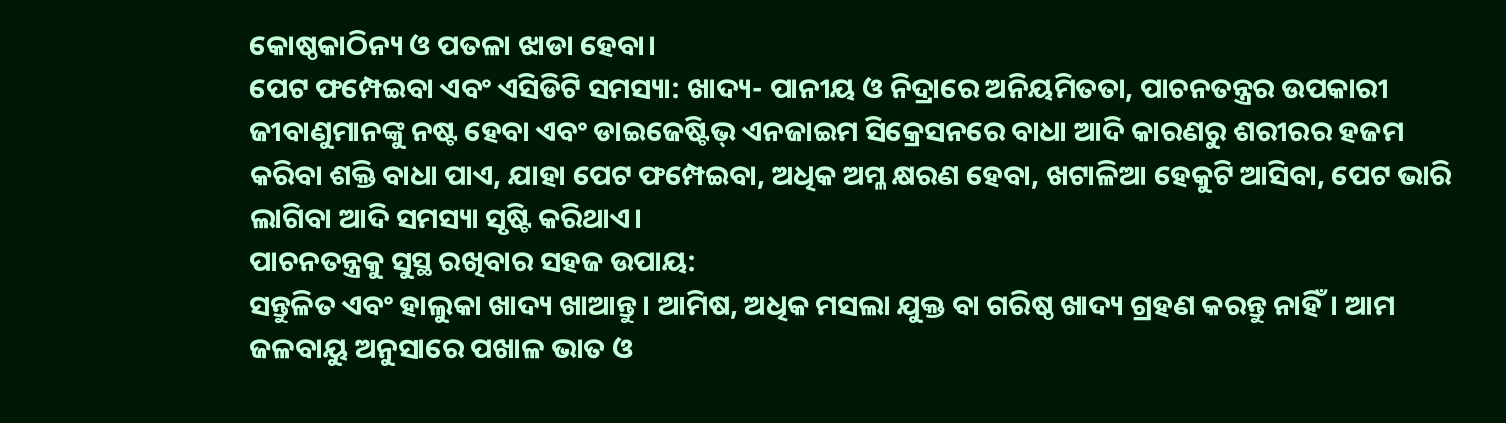କୋଷ୍ଠକାଠିନ୍ୟ ଓ ପତଳା ଝାଡା ହେବା।
ପେଟ ଫମ୍ପେଇବା ଏବଂ ଏସିଡିଟି ସମସ୍ୟା: ଖାଦ୍ୟ- ପାନୀୟ ଓ ନିଦ୍ରାରେ ଅନିୟମିତତା, ପାଚନତନ୍ତ୍ରର ଉପକାରୀ ଜୀବାଣୁମାନଙ୍କୁ ନଷ୍ଟ ହେବା ଏବଂ ଡାଇଜେଷ୍ଟିଭ୍ ଏନଜାଇମ ସିକ୍ରେସନରେ ବାଧା ଆଦି କାରଣରୁ ଶରୀରର ହଜମ କରିବା ଶକ୍ତି ବାଧା ପାଏ, ଯାହା ପେଟ ଫମ୍ପେଇବା, ଅଧିକ ଅମ୍ଳ କ୍ଷରଣ ହେବା, ଖଟାଳିଆ ହେକୁଟି ଆସିବା, ପେଟ ଭାରି ଲାଗିବା ଆଦି ସମସ୍ୟା ସୃଷ୍ଟି କରିଥାଏ।
ପାଚନତନ୍ତ୍ରକୁ ସୁସ୍ଥ ରଖିବାର ସହଜ ଉପାୟ:
ସନ୍ତୁଳିତ ଏବଂ ହାଲୁକା ଖାଦ୍ୟ ଖାଆନ୍ତୁ। ଆମିଷ, ଅଧିକ ମସଲା ଯୁକ୍ତ ବା ଗରିଷ୍ଠ ଖାଦ୍ୟ ଗ୍ରହଣ କରନ୍ତୁ ନାହିଁ। ଆମ ଜଳବାୟୁ ଅନୁସାରେ ପଖାଳ ଭାତ ଓ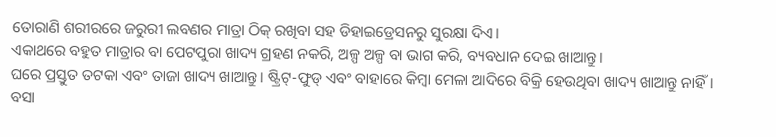ତୋରାଣି ଶରୀରରେ ଜରୁରୀ ଲବଣର ମାତ୍ରା ଠିକ୍ ରଖିବା ସହ ଡିହାଇଡ୍ରେସନରୁ ସୁରକ୍ଷା ଦିଏ।
ଏକାଥରେ ବହୁତ ମାତ୍ରାର ବା ପେଟପୁରା ଖାଦ୍ୟ ଗ୍ରହଣ ନକରି, ଅଳ୍ପ ଅଳ୍ପ ବା ଭାଗ କରି, ବ୍ୟବଧାନ ଦେଇ ଖାଆନ୍ତୁ।
ଘରେ ପ୍ରସ୍ତୁତ ତଟକା ଏବଂ ତାଜା ଖାଦ୍ୟ ଖାଆନ୍ତୁ। ଷ୍ଟ୍ରିଟ୍-ଫୁଡ୍ ଏବଂ ବାହାରେ କିମ୍ବା ମେଳା ଆଦିରେ ବିକ୍ରି ହେଉଥିବା ଖାଦ୍ୟ ଖାଆନ୍ତୁ ନାହିଁ।
ବସା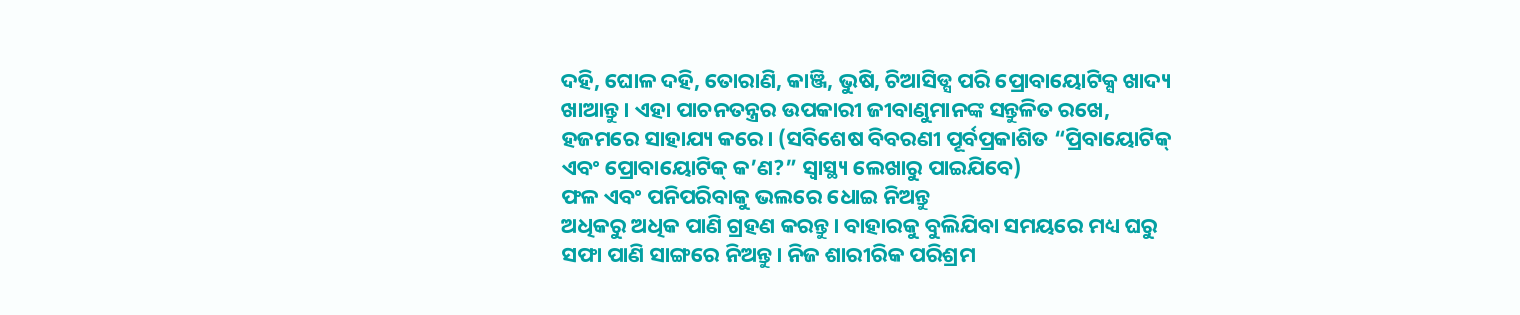ଦହି, ଘୋଳ ଦହି, ତୋରାଣି, କାଞ୍ଜି, ଭୁଷି, ଚିଆସିଡ୍ସ ପରି ପ୍ରୋବାୟୋଟିକ୍ସ ଖାଦ୍ୟ ଖାଆନ୍ତୁ। ଏହା ପାଚନତନ୍ତ୍ରର ଉପକାରୀ ଜୀବାଣୁମାନଙ୍କ ସନ୍ତୁଳିତ ରଖେ, ହଜମରେ ସାହାଯ୍ୟ କରେ। (ସବିଶେଷ ବିବରଣୀ ପୂର୍ବପ୍ରକାଶିତ “ପ୍ରିବାୟୋଟିକ୍ ଏବଂ ପ୍ରୋବାୟୋଟିକ୍ କ’ଣ?” ସ୍ବାସ୍ଥ୍ୟ ଲେଖାରୁ ପାଇଯିବେ)
ଫଳ ଏବଂ ପନିପରିବାକୁ ଭଲରେ ଧୋଇ ନିଅନ୍ତୁ
ଅଧିକରୁ ଅଧିକ ପାଣି ଗ୍ରହଣ କରନ୍ତୁ। ବାହାରକୁ ବୁଲିଯିବା ସମୟରେ ମଧ୍ୟ ଘରୁ ସଫା ପାଣି ସାଙ୍ଗରେ ନିଅନ୍ତୁ। ନିଜ ଶାରୀରିକ ପରିଶ୍ରମ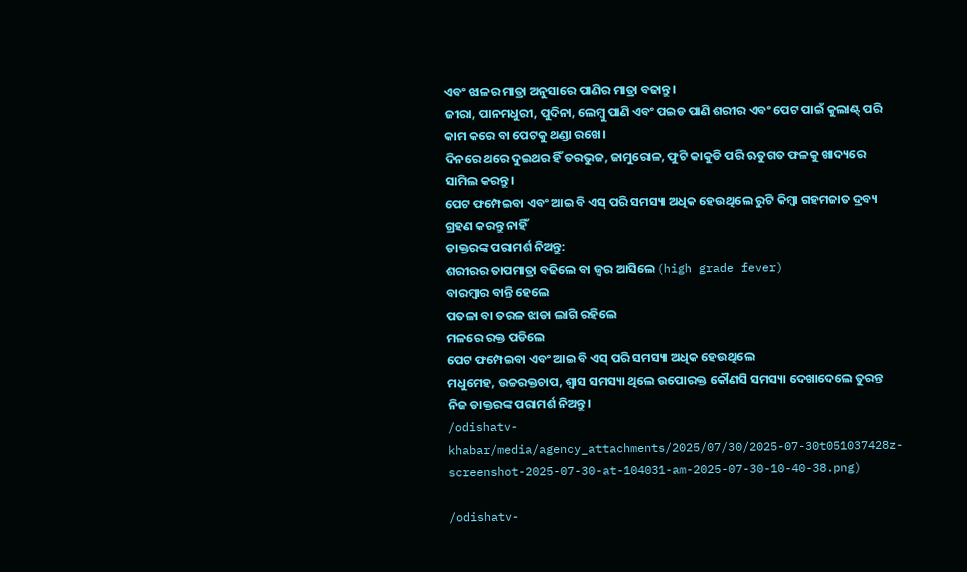ଏବଂ ଝାଳର ମାତ୍ରା ଅନୁସାରେ ପାଣିର ମାତ୍ରା ବଢାନ୍ତୁ।
ଜୀରା, ପାନମଧୁରୀ, ପୁଦିନା, ଲେମ୍ବୁ ପାଣି ଏବଂ ପଇଡ ପାଣି ଶରୀର ଏବଂ ପେଟ ପାଇଁ କୁଲାଣ୍ଟ୍ ପରି କାମ କରେ ବା ପେଟକୁ ଥଣ୍ଡା ରଖେ।
ଦିନରେ ଥରେ ଦୁଇଥର ହିଁ ତରଭୁଜ, ଜାମୁରୋଳ, ଫୁଟି କାକୁଡି ପରି ଋତୁଗତ ଫଳକୁ ଖାଦ୍ୟରେ ସାମିଲ କରନ୍ତୁ।
ପେଟ ଫମ୍ପେଇବା ଏବଂ ଆଇ ବି ଏସ୍ ପରି ସମସ୍ୟା ଅଧିକ ହେଉଥିଲେ ରୁଟି କିମ୍ବା ଗହମଜାତ ଦ୍ରବ୍ୟ ଗ୍ରହଣ କରନ୍ତୁ ନାହିଁ
ଡାକ୍ତରଙ୍କ ପରାମର୍ଶ ନିଅନ୍ତୁ:
ଶରୀରର ତାପମାତ୍ରା ବଢିଲେ ବା ଜ୍ବର ଆସିଲେ (high grade fever)
ବାରମ୍ବାର ବାନ୍ତି ହେଲେ
ପତଳା ବା ତରଳ ଝାଡା ଲାଗି ରହିଲେ
ମଳରେ ରକ୍ତ ପଡିଲେ
ପେଟ ଫମ୍ପେଇବା ଏବଂ ଆଇ ବି ଏସ୍ ପରି ସମସ୍ୟା ଅଧିକ ହେଉଥିଲେ
ମଧୁମେହ, ଉଚ୍ଚରକ୍ତଚାପ, ଶ୍ବାସ ସମସ୍ୟା ଥିଲେ ଉପୋରକ୍ତ କୌଣସି ସମସ୍ୟା ଦେଖାଦେଲେ ତୁରନ୍ତ ନିଜ ଡାକ୍ତରଙ୍କ ପରାମର୍ଶ ନିଅନ୍ତୁ।
/odishatv-khabar/media/agency_attachments/2025/07/30/2025-07-30t051037428z-screenshot-2025-07-30-at-104031-am-2025-07-30-10-40-38.png)

/odishatv-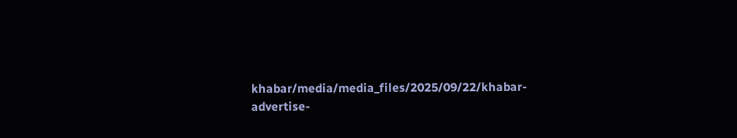khabar/media/media_files/2025/09/22/khabar-advertise-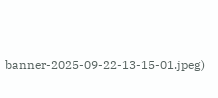banner-2025-09-22-13-15-01.jpeg)